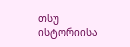თსუ ისტორიისა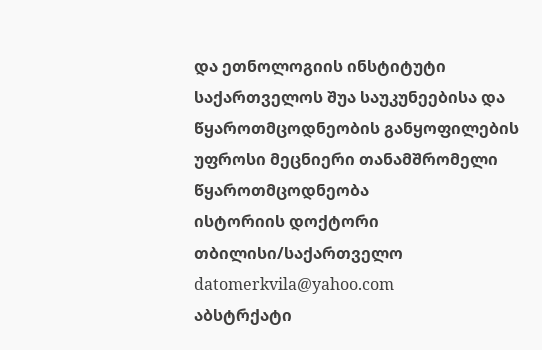და ეთნოლოგიის ინსტიტუტი
საქართველოს შუა საუკუნეებისა და წყაროთმცოდნეობის განყოფილების უფროსი მეცნიერი თანამშრომელი
წყაროთმცოდნეობა
ისტორიის დოქტორი
თბილისი/საქართველო
datomerkvila@yahoo.com
აბსტრქატი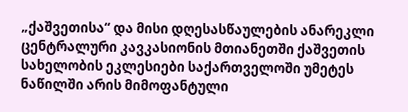„ქაშვეთისა“ და მისი დღესასწაულების ანარეკლი ცენტრალური კავკასიონის მთიანეთში ქაშვეთის სახელობის ეკლესიები საქართველოში უმეტეს ნაწილში არის მიმოფანტული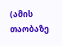(ამის თაობაზე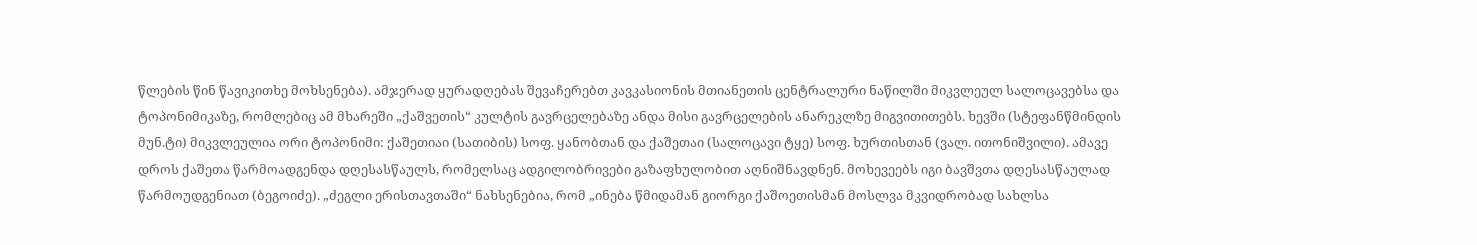წლების წინ წავიკითხე მოხსენება). ამჯერად ყურადღებას შევაჩერებთ კავკასიონის მთიანეთის ცენტრალური ნაწილში მიკვლეულ სალოცავებსა და ტოპონიმიკაზე, რომლებიც ამ მხარეში „ქაშვეთის“ კულტის გავრცელებაზე ანდა მისი გავრცელების ანარეკლზე მიგვითითებს. ხევში (სტეფანწმინდის მუნ.ტი) მიკვლეულია ორი ტოპონიმი: ქაშეთიაი (სათიბის) სოფ. ყანობთან და ქაშეთაი (სალოცავი ტყე) სოფ. ხურთისთან (ვალ. ითონიშვილი). ამავე დროს ქაშეთა წარმოადგენდა დღესასწაულს, რომელსაც ადგილობრივები გაზაფხულობით აღნიშნავდნენ. მოხევეებს იგი ბავშვთა დღესასწაულად წარმოუდგენიათ (ბეგოიძე). „ძეგლი ერისთავთაში“ ნახსენებია, რომ „ინება წმიდამან გიორგი ქაშოეთისმან მოსლვა მკვიდრობად სახლსა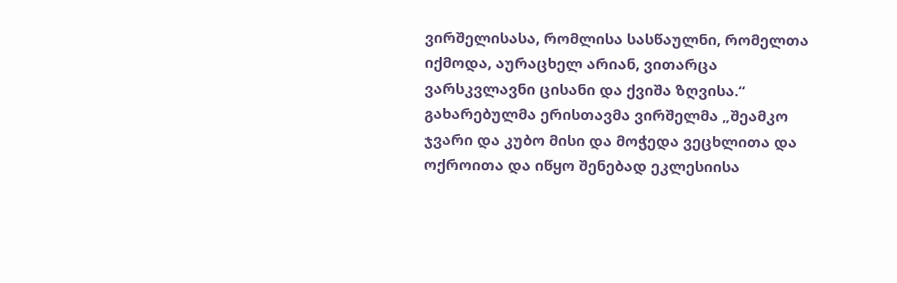ვირშელისასა, რომლისა სასწაულნი, რომელთა იქმოდა, აურაცხელ არიან, ვითარცა ვარსკვლავნი ცისანი და ქვიშა ზღვისა.“ გახარებულმა ერისთავმა ვირშელმა „შეამკო ჯვარი და კუბო მისი და მოჭედა ვეცხლითა და ოქროითა და იწყო შენებად ეკლესიისა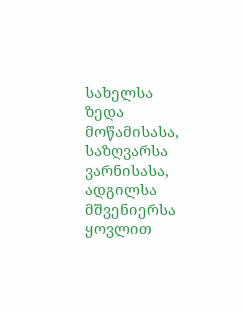სახელსა ზედა მოწამისასა, საზღვარსა ვარნისასა, ადგილსა მშვენიერსა ყოვლით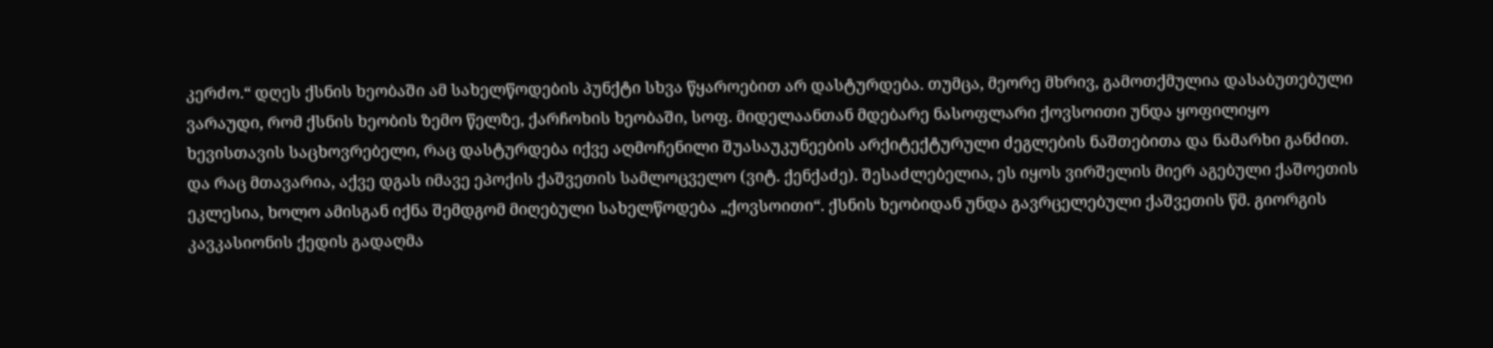კერძო.“ დღეს ქსნის ხეობაში ამ სახელწოდების პუნქტი სხვა წყაროებით არ დასტურდება. თუმცა, მეორე მხრივ, გამოთქმულია დასაბუთებული ვარაუდი, რომ ქსნის ხეობის ზემო წელზე, ქარჩოხის ხეობაში, სოფ. მიდელაანთან მდებარე ნასოფლარი ქოვსოითი უნდა ყოფილიყო ხევისთავის საცხოვრებელი, რაც დასტურდება იქვე აღმოჩენილი შუასაუკუნეების არქიტექტურული ძეგლების ნაშთებითა და ნამარხი განძით. და რაც მთავარია, აქვე დგას იმავე ეპოქის ქაშვეთის სამლოცველო (ვიტ. ქენქაძე). შესაძლებელია, ეს იყოს ვირშელის მიერ აგებული ქაშოეთის ეკლესია, ხოლო ამისგან იქნა შემდგომ მიღებული სახელწოდება „ქოვსოითი“. ქსნის ხეობიდან უნდა გავრცელებული ქაშვეთის წმ. გიორგის კავკასიონის ქედის გადაღმა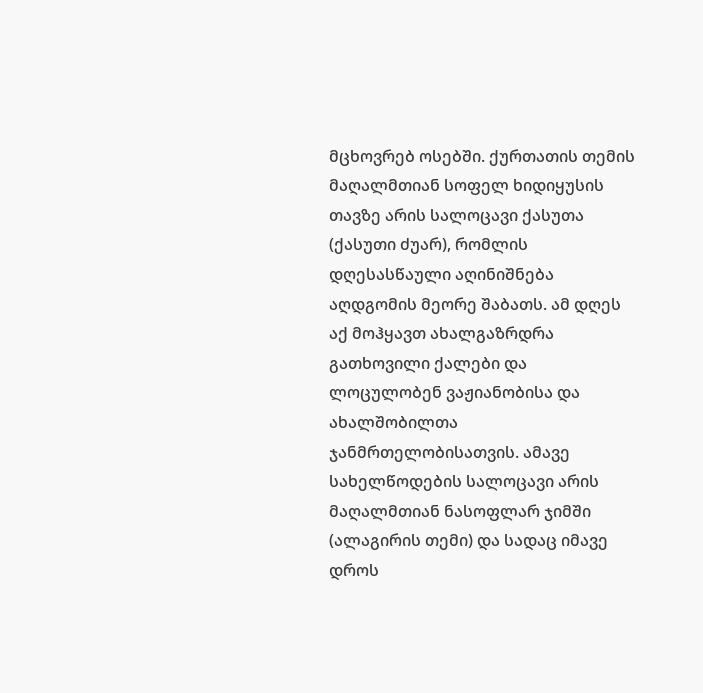მცხოვრებ ოსებში. ქურთათის თემის მაღალმთიან სოფელ ხიდიყუსის თავზე არის სალოცავი ქასუთა (ქასუთი ძუარ), რომლის დღესასწაული აღინიშნება აღდგომის მეორე შაბათს. ამ დღეს აქ მოჰყავთ ახალგაზრდრა გათხოვილი ქალები და ლოცულობენ ვაჟიანობისა და ახალშობილთა ჯანმრთელობისათვის. ამავე სახელწოდების სალოცავი არის მაღალმთიან ნასოფლარ ჯიმში (ალაგირის თემი) და სადაც იმავე დროს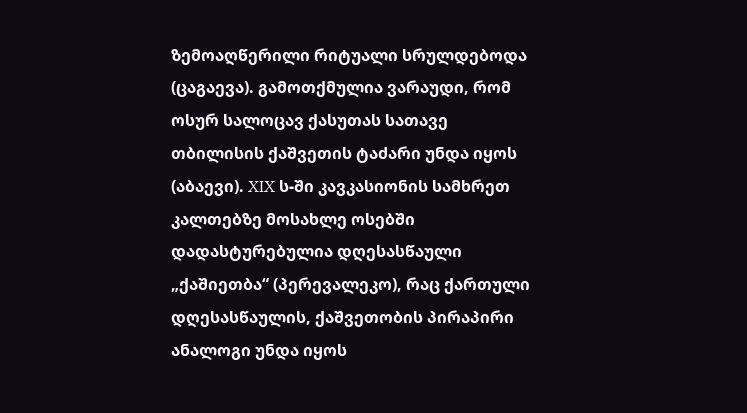ზემოაღწერილი რიტუალი სრულდებოდა (ცაგაევა). გამოთქმულია ვარაუდი, რომ ოსურ სალოცავ ქასუთას სათავე თბილისის ქაშვეთის ტაძარი უნდა იყოს (აბაევი). XIX ს-ში კავკასიონის სამხრეთ კალთებზე მოსახლე ოსებში დადასტურებულია დღესასწაული „ქაშიეთბა“ (პერევალეკო), რაც ქართული დღესასწაულის, ქაშვეთობის პირაპირი ანალოგი უნდა იყოს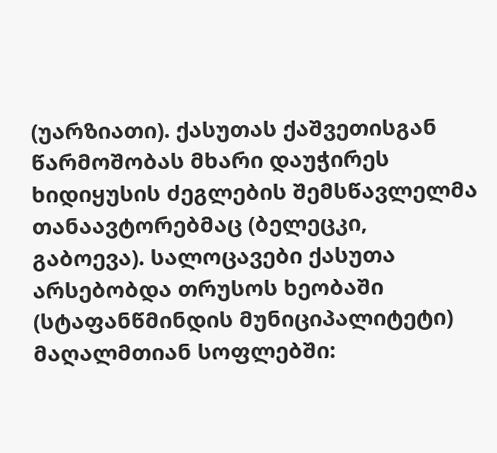(უარზიათი). ქასუთას ქაშვეთისგან წარმოშობას მხარი დაუჭირეს ხიდიყუსის ძეგლების შემსწავლელმა თანაავტორებმაც (ბელეცკი, გაბოევა). სალოცავები ქასუთა არსებობდა თრუსოს ხეობაში (სტაფანწმინდის მუნიციპალიტეტი) მაღალმთიან სოფლებში: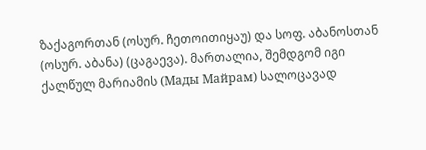ზაქაგორთან (ოსურ. ჩეთოითიყაუ) და სოფ. აბანოსთან (ოსურ. აბანა) (ცაგაევა). მართალია, შემდგომ იგი ქალწულ მარიამის (Мады Майрам) სალოცავად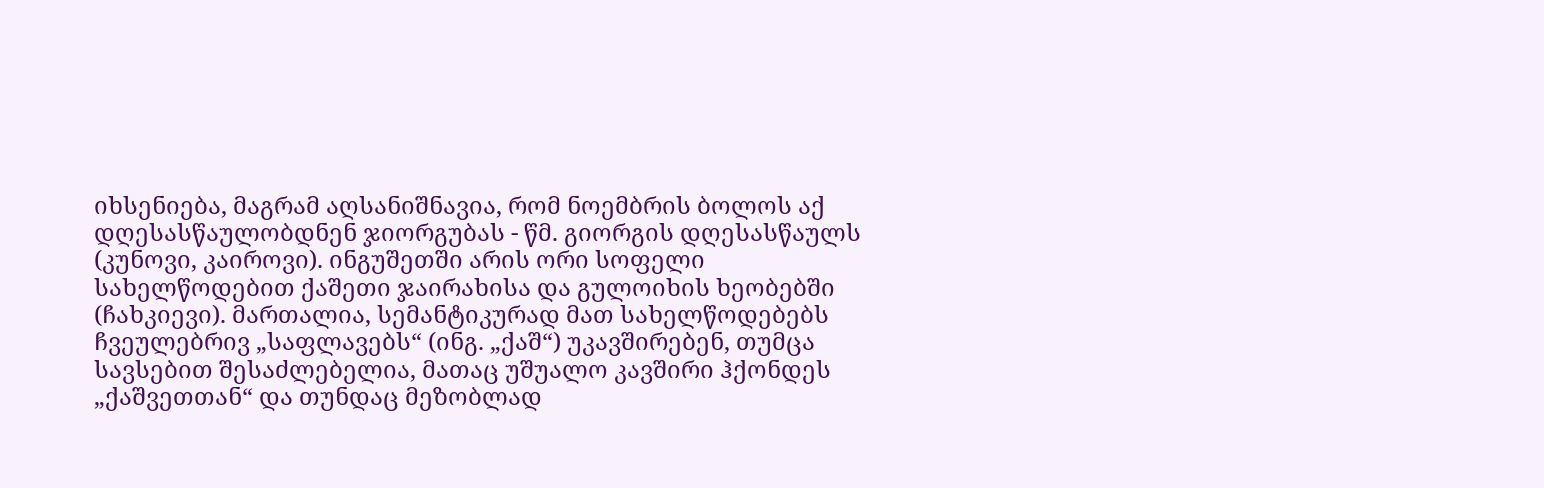იხსენიება, მაგრამ აღსანიშნავია, რომ ნოემბრის ბოლოს აქ დღესასწაულობდნენ ჯიორგუბას - წმ. გიორგის დღესასწაულს (კუნოვი, კაიროვი). ინგუშეთში არის ორი სოფელი სახელწოდებით ქაშეთი ჯაირახისა და გულოიხის ხეობებში (ჩახკიევი). მართალია, სემანტიკურად მათ სახელწოდებებს ჩვეულებრივ „საფლავებს“ (ინგ. „ქაშ“) უკავშირებენ, თუმცა სავსებით შესაძლებელია, მათაც უშუალო კავშირი ჰქონდეს „ქაშვეთთან“ და თუნდაც მეზობლად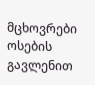მცხოვრები ოსების გავლენით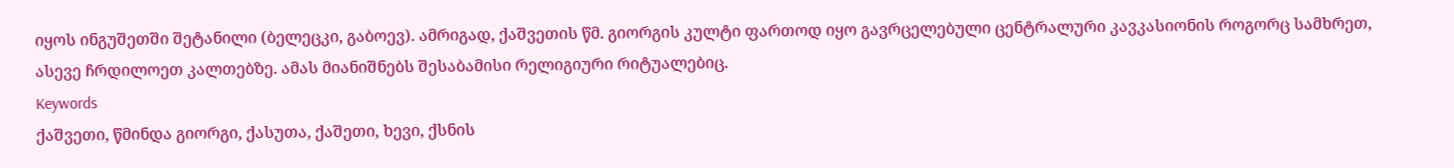იყოს ინგუშეთში შეტანილი (ბელეცკი, გაბოევ). ამრიგად, ქაშვეთის წმ. გიორგის კულტი ფართოდ იყო გავრცელებული ცენტრალური კავკასიონის როგორც სამხრეთ, ასევე ჩრდილოეთ კალთებზე. ამას მიანიშნებს შესაბამისი რელიგიური რიტუალებიც.
Keywords
ქაშვეთი, წმინდა გიორგი, ქასუთა, ქაშეთი, ხევი, ქსნის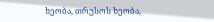ხეობა, თრუსოს ხეობა,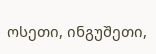ოსეთი, ინგუშეთი,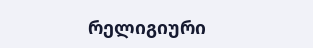რელიგიური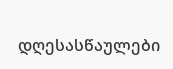დღესასწაულები